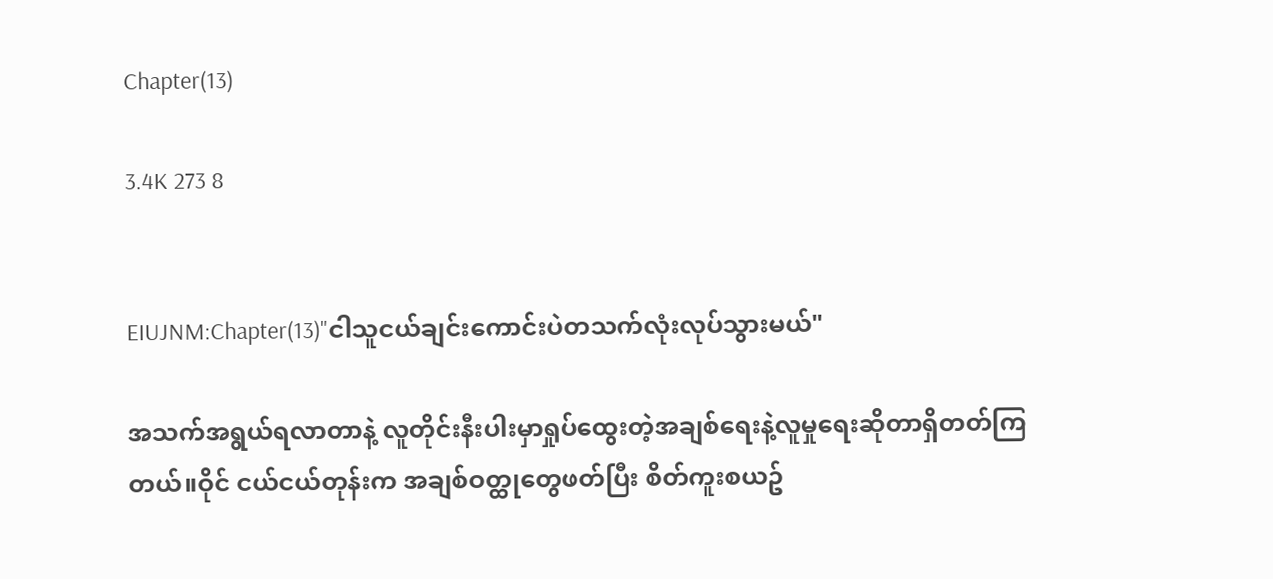Chapter(13)

3.4K 273 8


EIUJNM:Chapter(13)"ငါသူငယ်ချင်းကောင်းပဲတသက်လုံးလုပ်သွားမယ်"

အသက်အရွယ်ရလာတာနဲ့ လူတိုင်းနီးပါးမှာရှုပ်ထွေးတဲ့အချစ်ရေးနဲ့လူမှုရေးဆိုတာရှိတတ်ကြတယ်။ဝိုင် ငယ်ငယ်တုန်းက အချစ်ဝတ္ထုတွေဖတ်ပြီး စိတ်ကူးစယဥ်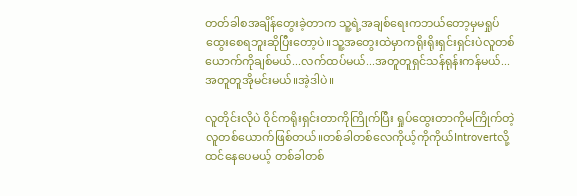တတ်ခါစအချိန်တွေးခဲ့တာက သူ့ရဲ့အချစ်ရေးကဘယ်တော့မှမရှုပ်ထွေးစေရဘူးဆိုပြီးတော့ပဲ။သူ့အတွေးထဲမှာကရိုးရိုးရှင်းရှင်းပဲလူတစ်ယောက်ကိုချစ်မယ်...လက်ထပ်မယ်...အတူတူရှင်သန်ရုန်းကန်မယ်...အတူတူအိုမင်းမယ်။အဲ့ဒါပဲ။

လူတိုင်းလိုပဲ ဝိုင်ကရိုးရှင်းတာကိုကြိုက်ပြီး ရှုပ်ထွေးတာကိုမကြိုက်တဲ့လူတစ်ယောက်ဖြစ်တယ်။တစ်ခါတစ်လေကိုယ့်ကိုကိုယ်Introvertလို့ထင်နေပေမယ့် တစ်ခါတစ်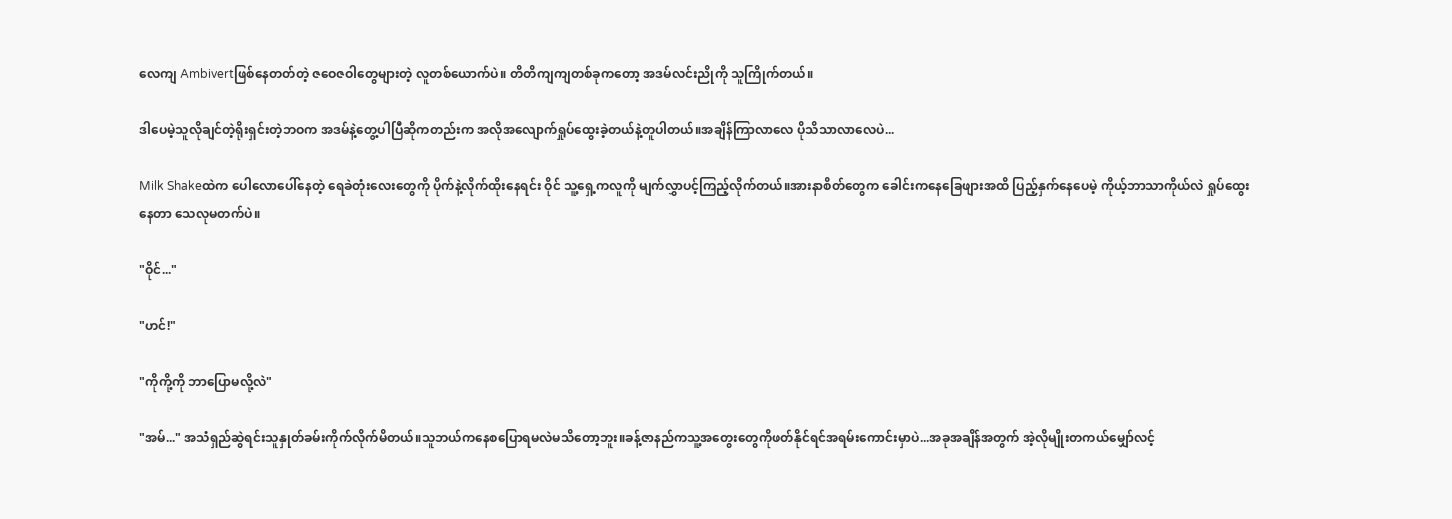လေကျ Ambivertဖြစ်နေတတ်တဲ့ ဇဝေဇဝါတွေများတဲ့ လူတစ်ယောက်ပဲ။ တိတိကျကျတစ်ခုကတော့ အဒမ်လင်းညိုကို သူကြိုက်တယ်။

ဒါပေမဲ့သူလိုချင်တဲ့ရိုးရှင်းတဲ့ဘဝက အဒမ်နဲ့တွေ့ပါပြီဆိုကတည်းက အလိုအလျောက်ရှုပ်ထွေးခဲ့တယ်နဲ့တူပါတယ်။အချိန်ကြာလာလေ ပိုသိသာလာလေပဲ...

Milk Shakeထဲက ပေါလောပေါ်နေတဲ့ ရေခဲတုံးလေးတွေကို ပိုက်နဲ့လိုက်ထိုးနေရင်း ဝိုင် သူ့ရှေ့ကလူကို မျက်လွှာပင့်ကြည့်လိုက်တယ်။အားနာစိတ်တွေက ခေါင်းကနေခြေဖျားအထိ ပြည့်နှက်နေပေမဲ့ ကိုယ့်ဘာသာကိုယ်လဲ ရှုပ်ထွေးနေတာ သေလုမတက်ပဲ။

"ဝိုင်..."

"ဟင်!"

"ကိုကို့ကို ဘာပြောမလို့လဲ"

"အမ်..." အသံရှည်ဆွဲရင်းသူနှုတ်ခမ်းကိုက်လိုက်မိတယ်။သူဘယ်ကနေစပြောရမလဲမသိတော့ဘူး။ခန့်ဇာနည်ကသူ့အတွေးတွေကိုဖတ်နိုင်ရင်အရမ်းကောင်းမှာပဲ...အခုအချိန်အတွက် အဲ့လိုမျိုးတကယ်မျှော်လင့်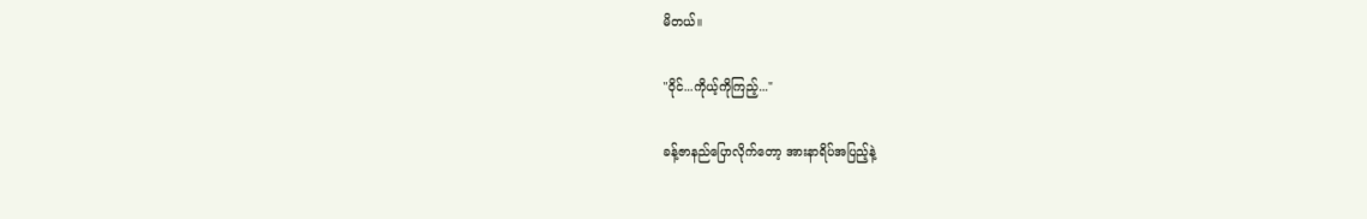မိတယ်။

"ဝိုင်...ကိုယ့်ကိုကြည့်..."

ခန့်ဇာနည်ပြောလိုက်တော့ အားနာရိပ်အပြည့်နဲ့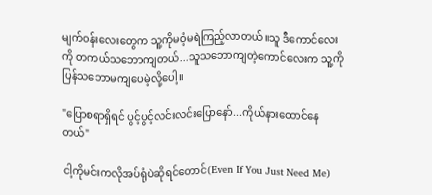မျက်ဝန်းလေးတွေက သူ့ကိုမဝံ့မရဲကြည့်လာတယ်။သူ ဒီကောင်လေးကို တကယ်သဘောကျတယ်...သူသဘောကျတဲ့ကောင်လေးက သူ့ကိုပြန်သဘောမကျပေမဲ့လို့ပေါ့။

"ပြောစရာရှိရင် ပွင့်ပွင့်လင်းလင်းပြောနော်...ကိုယ်နားထောင်နေတယ်"

ငါ့ကိုမင်းကလိုအပ်ရုံပဲဆိုရင်တောင်(Even If You Just Need Me)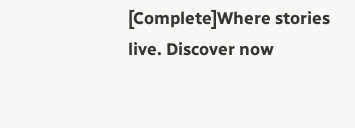[Complete]Where stories live. Discover now